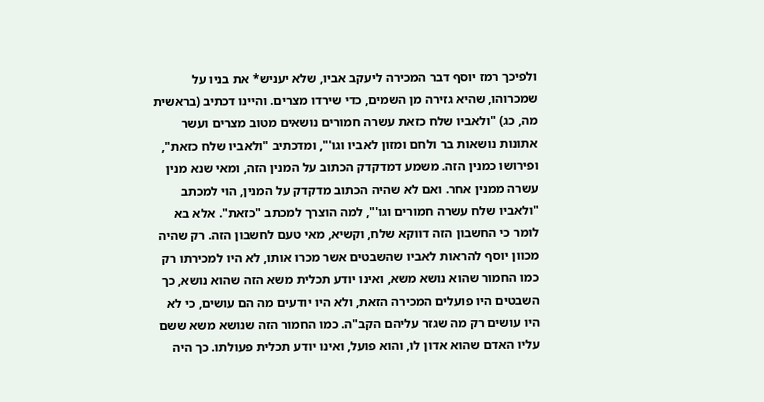ולפיכך רמז יוסף דבר המכירה ליעקב אביו, שלא יעניש* את בניו על שמכרוהו, שהיא גזירה מן השמים, כדי שירדו מצרים. והיינו דכתיב (בראשית מה, כג) "ולאביו שלח כזאת עשרה חמורים נושאים מטוב מצרים ועשר אתונות נושאות בר ולחם ומזון לאביו וגו'", ומדכתיב "ולאביו שלח כזאת", ופירושו כמנין הזה. משמע דמדקדק הכתוב על המנין הזה, ומאי שנא מנין עשרה ממנין אחר. ואם לא שהיה הכתוב מדקדק על המנין, הוי למכתב "ולאביו שלח עשרה חמורים וגו'", למה הוצרך למכתב "כזאת". אלא בא לומר כי החשבון הזה דווקא שלח, וקשיא, מאי טעם לחשבון הזה. רק שהיה מכוון יוסף להראות לאביו שהשבטים אשר מכרו אותו, לא היו למכירתו רק כמו החמור שהוא נושא משא, ואינו יודע תכלית משא הזה שהוא נושא, כך השבטים היו פועלים המכירה הזאת, ולא היו יודעים מה הם עושים, כי לא היו עושים רק מה שגזר עליהם הקב"ה. כמו החמור הזה שנושא משא ששם עליו האדם שהוא אדון לו, והוא פועל, ואינו יודע תכלית פעולתו. כך היה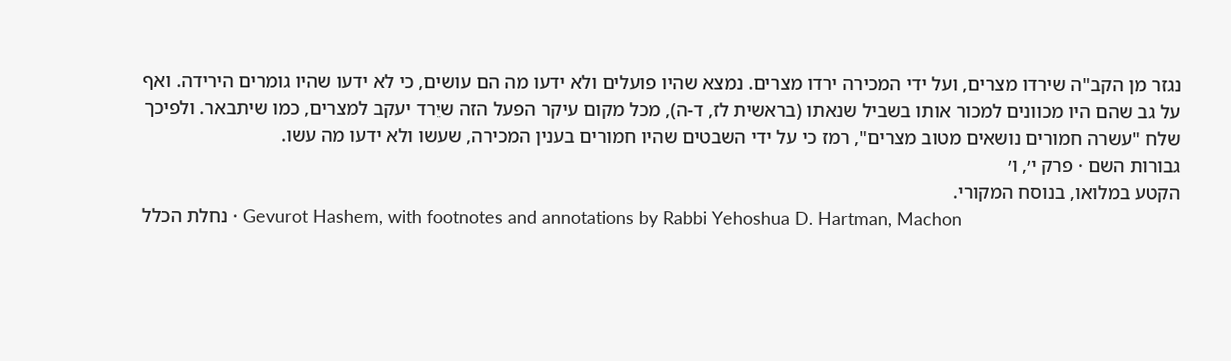נגזר מן הקב"ה שירדו מצרים, ועל ידי המכירה ירדו מצרים. נמצא שהיו פועלים ולא ידעו מה הם עושים, כי לא ידעו שהיו גומרים הירידה. ואף על גב שהם היו מכוונים למכור אותו בשביל שנאתו (בראשית לז, ד-ה), מכל מקום עיקר הפעל הזה שיֵרד יעקב למצרים, כמו שיתבאר. ולפיכך שלח "עשרה חמורים נושאים מטוב מצרים", רמז כי על ידי השבטים שהיו חמורים בענין המכירה, שעשו ולא ידעו מה עשו.
גבורות השם · פרק י׳, ו׳
הקטע במלואו, בנוסח המקורי.
נחלת הכלל · Gevurot Hashem, with footnotes and annotations by Rabbi Yehoshua D. Hartman, Machon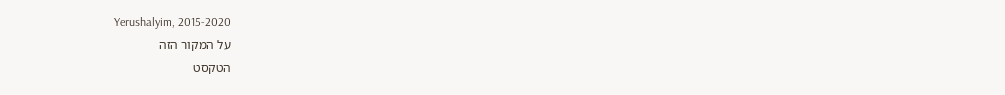Yerushalyim, 2015-2020
על המקור הזה
הטקסט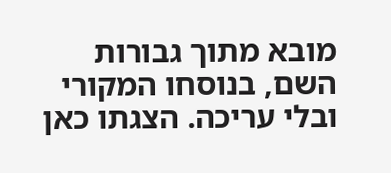מובא מתוך גבורות השם, בנוסחו המקורי ובלי עריכה. הצגתו כאן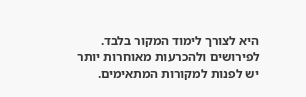היא לצורך לימוד המקור בלבד. לפירושים ולהכרעות מאוחרות יותר יש לפנות למקורות המתאימים.